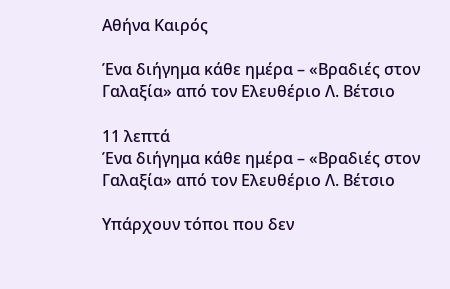Αθήνα Καιρός

Ένα διήγημα κάθε ημέρα – «Βραδιές στον Γαλαξία» από τον Ελευθέριο Λ. Βέτσιο

11 λεπτά
Ένα διήγημα κάθε ημέρα – «Βραδιές στον Γαλαξία» από τον Ελευθέριο Λ. Βέτσιο

Υπάρχουν τόποι που δεν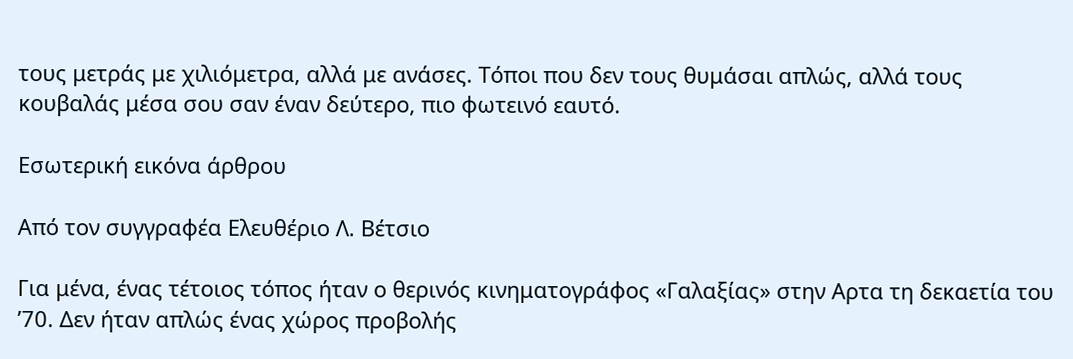τους μετράς με χιλιόμετρα, αλλά με ανάσες. Τόποι που δεν τους θυμάσαι απλώς, αλλά τους κουβαλάς μέσα σου σαν έναν δεύτερο, πιο φωτεινό εαυτό.

Εσωτερική εικόνα άρθρου

Από τον συγγραφέα Ελευθέριο Λ. Βέτσιο

Για μένα, ένας τέτοιος τόπος ήταν ο θερινός κινηματογράφος «Γαλαξίας» στην Αρτα τη δεκαετία του ’70. Δεν ήταν απλώς ένας χώρος προβολής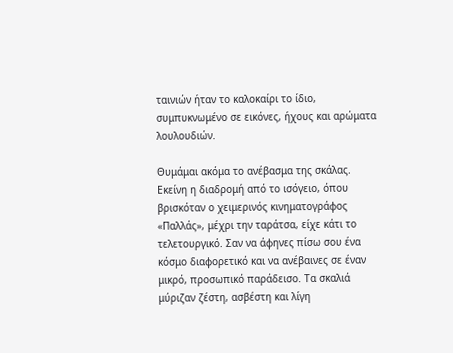ταινιών ήταν το καλοκαίρι το ίδιο, συμπυκνωμένο σε εικόνες, ήχους και αρώματα λουλουδιών.

Θυμάμαι ακόμα το ανέβασμα της σκάλας. Εκείνη η διαδρομή από το ισόγειο, όπου βρισκόταν ο χειμερινός κινηματογράφος «Παλλάς», μέχρι την ταράτσα, είχε κάτι το τελετουργικό. Σαν να άφηνες πίσω σου ένα κόσμο διαφορετικό και να ανέβαινες σε έναν μικρό, προσωπικό παράδεισο. Τα σκαλιά μύριζαν ζέστη, ασβέστη και λίγη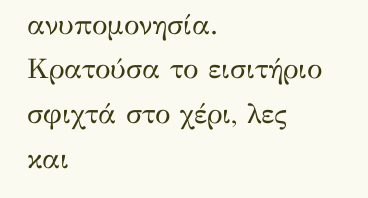ανυπομονησία. Κρατούσα το εισιτήριο σφιχτά στο χέρι, λες και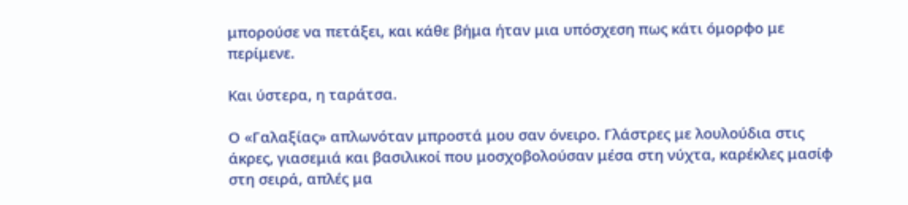μπορούσε να πετάξει, και κάθε βήμα ήταν μια υπόσχεση πως κάτι όμορφο με περίμενε.

Και ύστερα, η ταράτσα.

Ο «Γαλαξίας» απλωνόταν μπροστά μου σαν όνειρο. Γλάστρες με λουλούδια στις άκρες, γιασεμιά και βασιλικοί που μοσχοβολούσαν μέσα στη νύχτα, καρέκλες μασίφ στη σειρά, απλές μα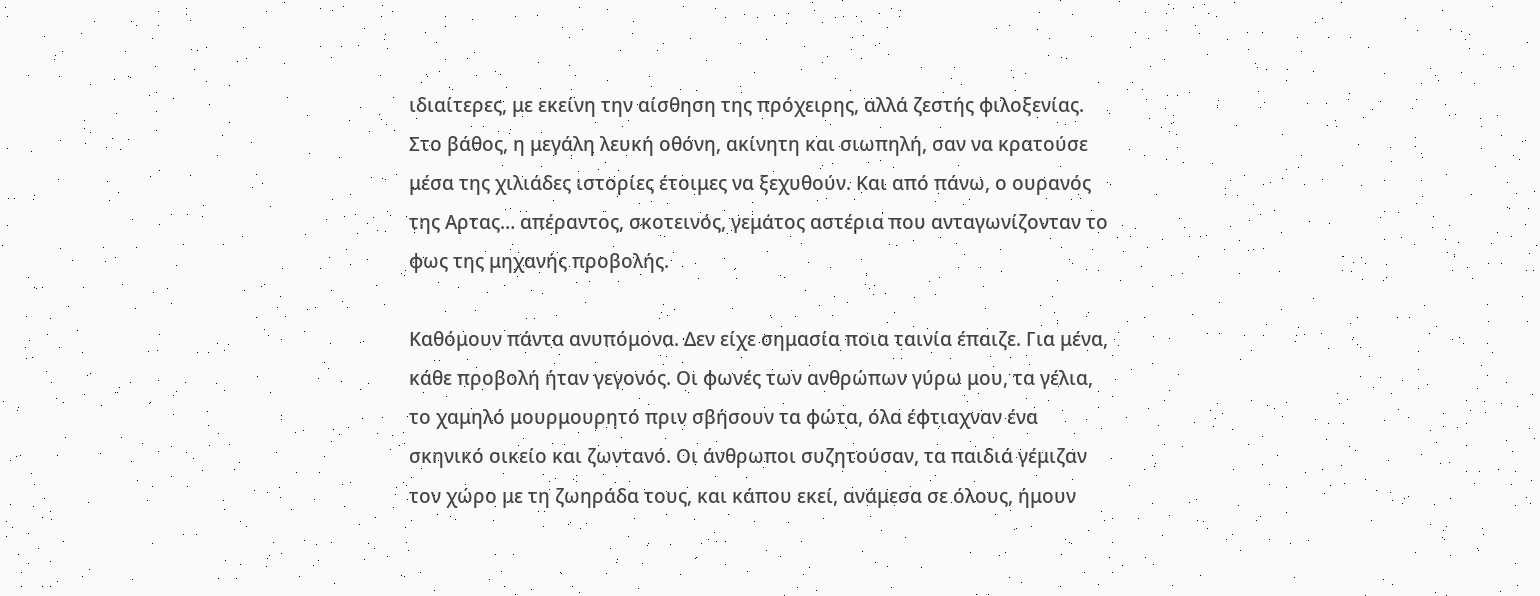ιδιαίτερες, με εκείνη την αίσθηση της πρόχειρης, αλλά ζεστής φιλοξενίας. Στο βάθος, η μεγάλη λευκή οθόνη, ακίνητη και σιωπηλή, σαν να κρατούσε μέσα της χιλιάδες ιστορίες έτοιμες να ξεχυθούν. Και από πάνω, ο ουρανός της Αρτας… απέραντος, σκοτεινός, γεμάτος αστέρια που ανταγωνίζονταν το φως της μηχανής προβολής.

Καθόμουν πάντα ανυπόμονα. Δεν είχε σημασία ποια ταινία έπαιζε. Για μένα, κάθε προβολή ήταν γεγονός. Οι φωνές των ανθρώπων γύρω μου, τα γέλια, το χαμηλό μουρμουρητό πριν σβήσουν τα φώτα, όλα έφτιαχναν ένα σκηνικό οικείο και ζωντανό. Οι άνθρωποι συζητούσαν, τα παιδιά γέμιζαν τον χώρο με τη ζωηράδα τους, και κάπου εκεί, ανάμεσα σε όλους, ήμουν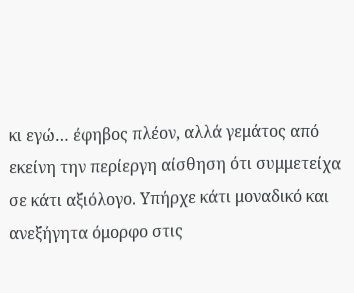κι εγώ… έφηβος πλέον, αλλά γεμάτος από εκείνη την περίεργη αίσθηση ότι συμμετείχα σε κάτι αξιόλογο. Υπήρχε κάτι μοναδικό και ανεξήγητα όμορφο στις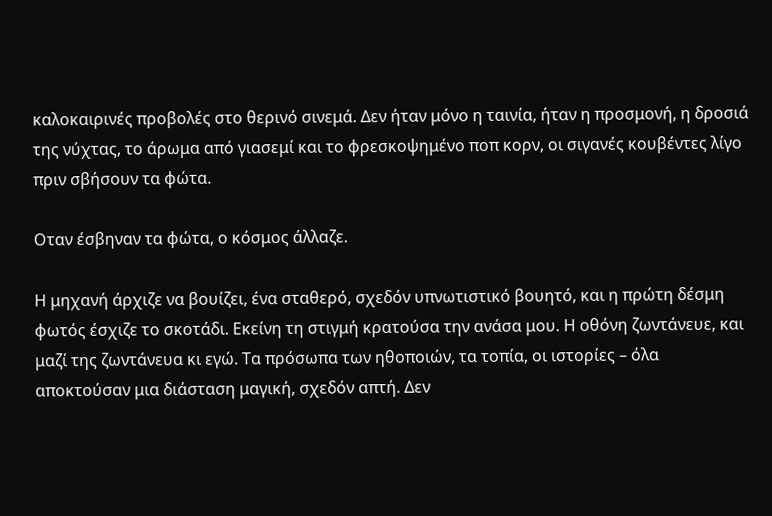καλοκαιρινές προβολές στο θερινό σινεμά. Δεν ήταν μόνο η ταινία, ήταν η προσμονή, η δροσιά της νύχτας, το άρωμα από γιασεμί και το φρεσκοψημένο ποπ κορν, οι σιγανές κουβέντες λίγο πριν σβήσουν τα φώτα.

Οταν έσβηναν τα φώτα, ο κόσμος άλλαζε.

Η μηχανή άρχιζε να βουίζει, ένα σταθερό, σχεδόν υπνωτιστικό βουητό, και η πρώτη δέσμη φωτός έσχιζε το σκοτάδι. Εκείνη τη στιγμή κρατούσα την ανάσα μου. Η οθόνη ζωντάνευε, και μαζί της ζωντάνευα κι εγώ. Τα πρόσωπα των ηθοποιών, τα τοπία, οι ιστορίες – όλα αποκτούσαν μια διάσταση μαγική, σχεδόν απτή. Δεν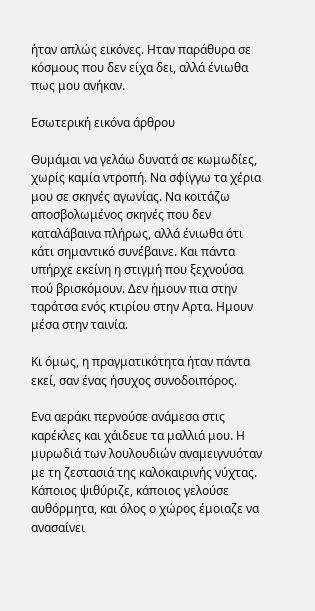ήταν απλώς εικόνες. Ηταν παράθυρα σε κόσμους που δεν είχα δει, αλλά ένιωθα πως μου ανήκαν.

Εσωτερική εικόνα άρθρου

Θυμάμαι να γελάω δυνατά σε κωμωδίες, χωρίς καμία ντροπή. Να σφίγγω τα χέρια μου σε σκηνές αγωνίας. Να κοιτάζω αποσβολωμένος σκηνές που δεν καταλάβαινα πλήρως, αλλά ένιωθα ότι κάτι σημαντικό συνέβαινε. Και πάντα υπήρχε εκείνη η στιγμή που ξεχνούσα πού βρισκόμουν. Δεν ήμουν πια στην ταράτσα ενός κτιρίου στην Αρτα. Ημουν μέσα στην ταινία.

Κι όμως, η πραγματικότητα ήταν πάντα εκεί, σαν ένας ήσυχος συνοδοιπόρος.

Ενα αεράκι περνούσε ανάμεσα στις καρέκλες και χάιδευε τα μαλλιά μου. Η μυρωδιά των λουλουδιών αναμειγνυόταν με τη ζεστασιά της καλοκαιρινής νύχτας. Κάποιος ψιθύριζε, κάποιος γελούσε αυθόρμητα, και όλος ο χώρος έμοιαζε να ανασαίνει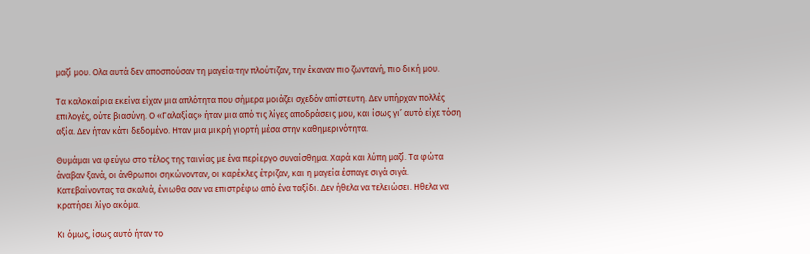μαζί μου. Ολα αυτά δεν αποσπούσαν τη μαγεία·την πλούτιζαν, την έκαναν πιο ζωντανή, πιο δική μου.

Τα καλοκαίρια εκείνα είχαν μια απλότητα που σήμερα μοιάζει σχεδόν απίστευτη. Δεν υπήρχαν πολλές επιλογές, ούτε βιασύνη. Ο «Γαλαξίας» ήταν μια από τις λίγες αποδράσεις μου, και ίσως γι’ αυτό είχε τόση αξία. Δεν ήταν κάτι δεδομένο. Ηταν μια μικρή γιορτή μέσα στην καθημερινότητα.

Θυμάμαι να φεύγω στο τέλος της ταινίας με ένα περίεργο συναίσθημα. Χαρά και λύπη μαζί. Τα φώτα άναβαν ξανά, οι άνθρωποι σηκώνονταν, οι καρέκλες έτριζαν, και η μαγεία έσπαγε σιγά σιγά. Κατεβαίνοντας τα σκαλιά, ένιωθα σαν να επιστρέφω από ένα ταξίδι. Δεν ήθελα να τελειώσει. Ηθελα να κρατήσει λίγο ακόμα.

Κι όμως, ίσως αυτό ήταν το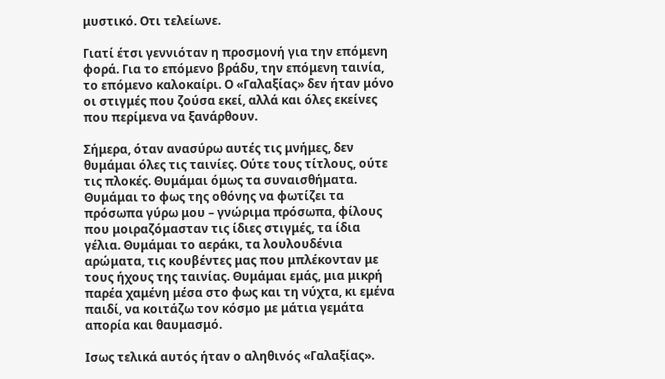μυστικό. Οτι τελείωνε.

Γιατί έτσι γεννιόταν η προσμονή για την επόμενη φορά. Για το επόμενο βράδυ, την επόμενη ταινία, το επόμενο καλοκαίρι. Ο «Γαλαξίας» δεν ήταν μόνο οι στιγμές που ζούσα εκεί, αλλά και όλες εκείνες που περίμενα να ξανάρθουν.

Σήμερα, όταν ανασύρω αυτές τις μνήμες, δεν θυμάμαι όλες τις ταινίες. Ούτε τους τίτλους, ούτε τις πλοκές. Θυμάμαι όμως τα συναισθήματα. Θυμάμαι το φως της οθόνης να φωτίζει τα πρόσωπα γύρω μου – γνώριμα πρόσωπα, φίλους που μοιραζόμασταν τις ίδιες στιγμές, τα ίδια γέλια. Θυμάμαι το αεράκι, τα λουλουδένια αρώματα, τις κουβέντες μας που μπλέκονταν με τους ήχους της ταινίας. Θυμάμαι εμάς, μια μικρή παρέα χαμένη μέσα στο φως και τη νύχτα, κι εμένα παιδί, να κοιτάζω τον κόσμο με μάτια γεμάτα απορία και θαυμασμό.

Ισως τελικά αυτός ήταν ο αληθινός «Γαλαξίας».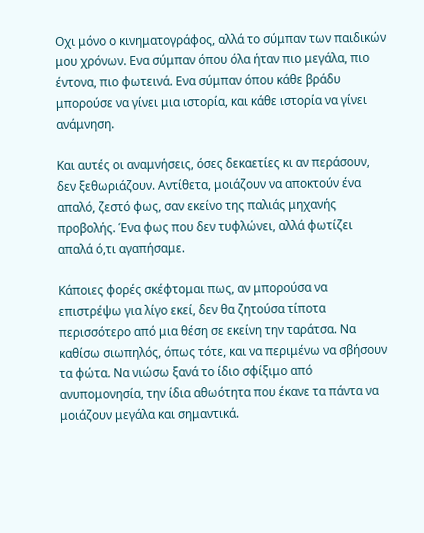Οχι μόνο ο κινηματογράφος, αλλά το σύμπαν των παιδικών μου χρόνων. Ενα σύμπαν όπου όλα ήταν πιο μεγάλα, πιο έντονα, πιο φωτεινά. Ενα σύμπαν όπου κάθε βράδυ μπορούσε να γίνει μια ιστορία, και κάθε ιστορία να γίνει ανάμνηση.

Και αυτές οι αναμνήσεις, όσες δεκαετίες κι αν περάσουν, δεν ξεθωριάζουν. Αντίθετα, μοιάζουν να αποκτούν ένα απαλό, ζεστό φως, σαν εκείνο της παλιάς μηχανής προβολής. Ένα φως που δεν τυφλώνει, αλλά φωτίζει απαλά ό,τι αγαπήσαμε.

Κάποιες φορές σκέφτομαι πως, αν μπορούσα να επιστρέψω για λίγο εκεί, δεν θα ζητούσα τίποτα περισσότερο από μια θέση σε εκείνη την ταράτσα. Να καθίσω σιωπηλός, όπως τότε, και να περιμένω να σβήσουν τα φώτα. Να νιώσω ξανά το ίδιο σφίξιμο από ανυπομονησία, την ίδια αθωότητα που έκανε τα πάντα να μοιάζουν μεγάλα και σημαντικά.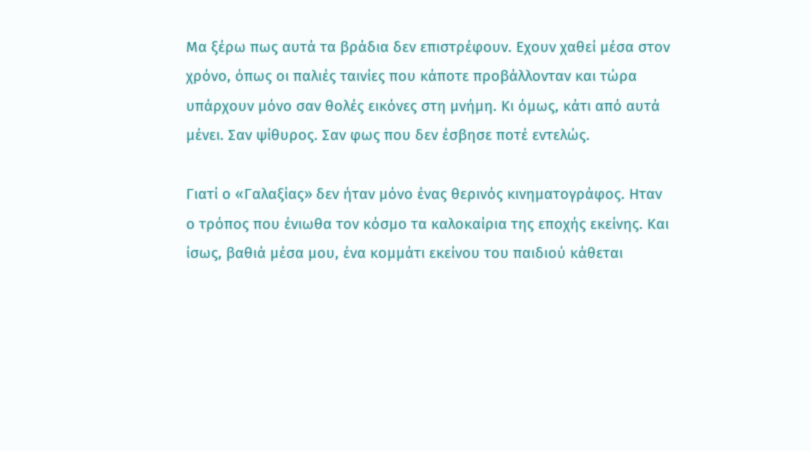Μα ξέρω πως αυτά τα βράδια δεν επιστρέφουν. Εχουν χαθεί μέσα στον χρόνο, όπως οι παλιές ταινίες που κάποτε προβάλλονταν και τώρα υπάρχουν μόνο σαν θολές εικόνες στη μνήμη. Κι όμως, κάτι από αυτά μένει. Σαν ψίθυρος. Σαν φως που δεν έσβησε ποτέ εντελώς.

Γιατί ο «Γαλαξίας» δεν ήταν μόνο ένας θερινός κινηματογράφος. Ηταν ο τρόπος που ένιωθα τον κόσμο τα καλοκαίρια της εποχής εκείνης. Και ίσως, βαθιά μέσα μου, ένα κομμάτι εκείνου του παιδιού κάθεται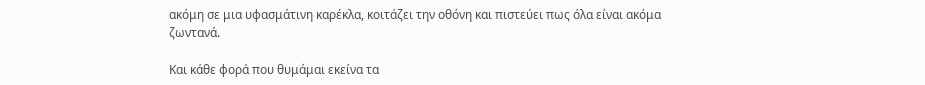ακόμη σε μια υφασμάτινη καρέκλα, κοιτάζει την οθόνη και πιστεύει πως όλα είναι ακόμα ζωντανά.

Και κάθε φορά που θυμάμαι εκείνα τα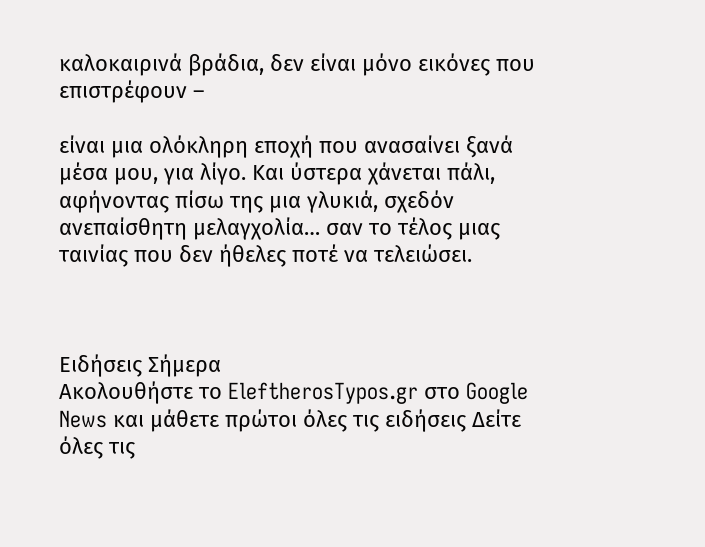καλοκαιρινά βράδια, δεν είναι μόνο εικόνες που επιστρέφουν –

είναι μια ολόκληρη εποχή που ανασαίνει ξανά μέσα μου, για λίγο. Και ύστερα χάνεται πάλι, αφήνοντας πίσω της μια γλυκιά, σχεδόν ανεπαίσθητη μελαγχολία… σαν το τέλος μιας ταινίας που δεν ήθελες ποτέ να τελειώσει.



Ειδήσεις Σήμερα
Ακολουθήστε το EleftherosTypos.gr στο Google News και μάθετε πρώτοι όλες τις ειδήσεις Δείτε όλες τις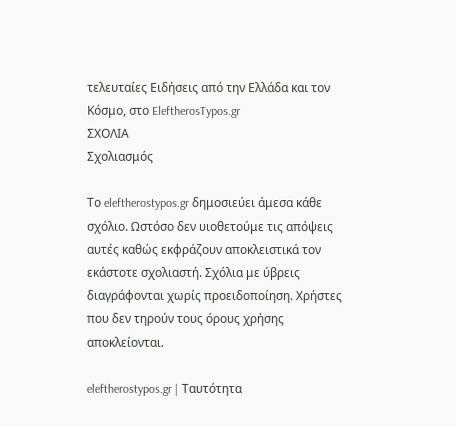τελευταίες Ειδήσεις από την Ελλάδα και τον Κόσμο, στο EleftherosTypos.gr
ΣΧΟΛΙΑ
Σχολιασμός

Tο eleftherostypos.gr δημοσιεύει άμεσα κάθε σχόλιο. Ωστόσο δεν υιοθετούμε τις απόψεις αυτές καθώς εκφράζουν αποκλειστικά τον εκάστοτε σχολιαστή. Σχόλια με ύβρεις διαγράφονται χωρίς προειδοποίηση. Χρήστες που δεν τηρούν τους όρους χρήσης αποκλείονται.

eleftherostypos.gr | Ταυτότητα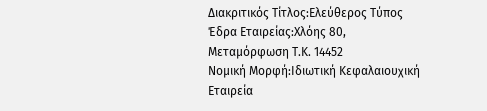Διακριτικός Τίτλος:Ελεύθερος Τύπος
Έδρα Εταιρείας:Χλόης 80, Μεταμόρφωση Τ.Κ. 14452
Νομική Μορφή:Ιδιωτική Κεφαλαιουχική Εταιρεία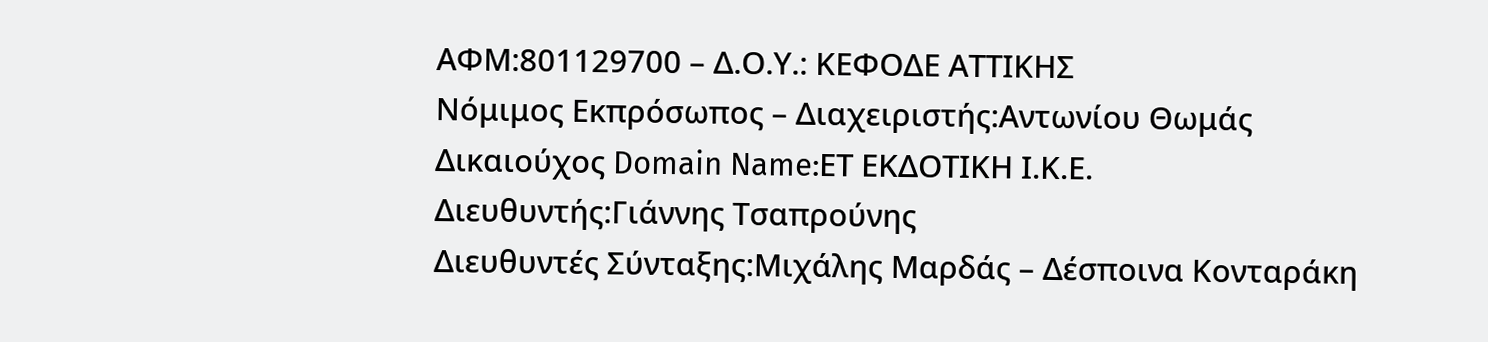ΑΦΜ:801129700 – Δ.Ο.Υ.: ΚΕΦΟΔΕ ΑΤΤΙΚΗΣ
Νόμιμος Εκπρόσωπος – Διαχειριστής:Αντωνίου Θωμάς
Δικαιούχος Domain Name:ΕΤ ΕΚΔΟΤΙΚΗ Ι.Κ.Ε.
Διευθυντής:Γιάννης Τσαπρούνης
Διευθυντές Σύνταξης:Μιχάλης Μαρδάς – Δέσποινα Κονταράκη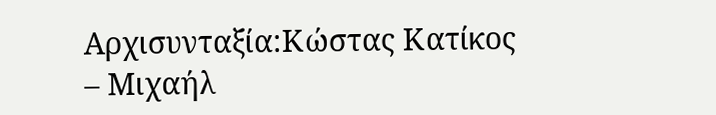Αρχισυνταξία:Κώστας Κατίκος – Μιχαήλ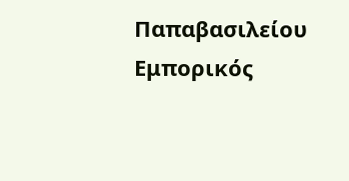Παπαβασιλείου
Εμπορικός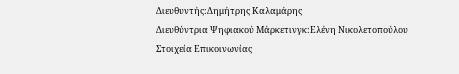Διευθυντής:Δημήτρης Καλαμάρης
Διευθύντρια Ψηφιακού Μάρκετινγκ:Ελένη Νικολετοπούλου
Στοιχεία Επικοινωνίας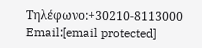Τηλέφωνο:+30210-8113000
Email:[email protected]